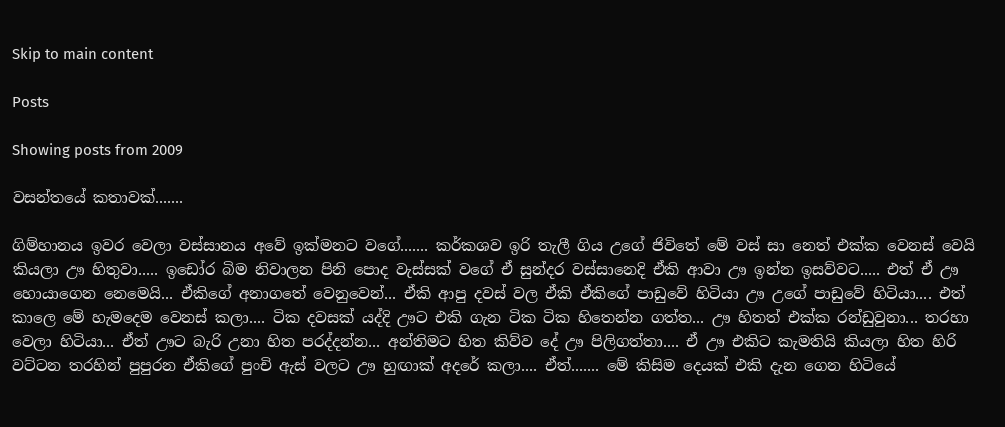Skip to main content

Posts

Showing posts from 2009

වසන්තයේ කතාවක්.......

ගිම්හානය ඉවර වෙලා වස්සානය අවේ ඉක්මනට වගේ....... කර්කශව ඉරි තැලී ගිය උගේ ජිවිතේ මේ වස් සා නෙත් එක්ක වෙනස් වෙයි කියලා ඌ හිතුවා..... ඉඩෝර බිම නිවාලන පිනි පොද වැස්සක් වගේ ඒ සුන්දර වස්සානෙදි ඒකි ආවා ඌ ඉන්න ඉසව්වට..... එත් ඒ ඌ හොයාගෙන නෙමෙයි... ඒකිගේ අනාගතේ වෙනුවෙන්... ඒකි ආපු දවස් වල ඒකි ඒකිගේ පාඩුවේ හිටියා ඌ උගේ පාඩුවේ හිටියා.... එත් කාලෙ මේ හැමදෙම වෙනස් කලා.... ටික දවසක් යද්දි ඌට එකි ගැන ටික ටික හිතෙන්න ගත්ත... ඌ හිතත් එක්ක රන්ඩුවුනා... තරහා වෙලා හිටියා... ඒත් ඌට බැරි උනා හිත පරද්දන්න... අන්තිමට හිත කිව්ව දේ ඌ පිලිගත්තා.... ඒ ඌ එකිට කැමතියි කියලා හිත හිරි වට්ටන තරහින් පුපුරන ඒකිගේ පුංචි ඇස් වලට ඌ හුඟාක් අදරේ කලා.... ඒත්....... මේ කිසිම දෙයක් එකි දැන ගෙන හිටියේ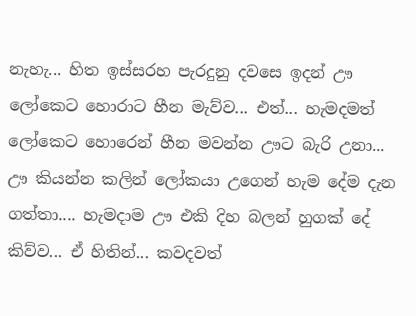නැහැ... හිත ඉස්සරහ පැරදුනු දවසෙ ඉදන් ඌ ලෝකෙට හොරාට හීන මැව්ව... එත්... හැමදමත් ලෝකෙට හොරෙන් හීන මවන්න ඌට බැරි උනා... ඌ කියන්න කලින් ලෝකයා උගෙන් හැම දේම දැන ගත්තා.... හැමදාම ඌ එකි දිහ බලන් හුගක් දේ කිව්ව... ඒ හිතින්... කවදවත්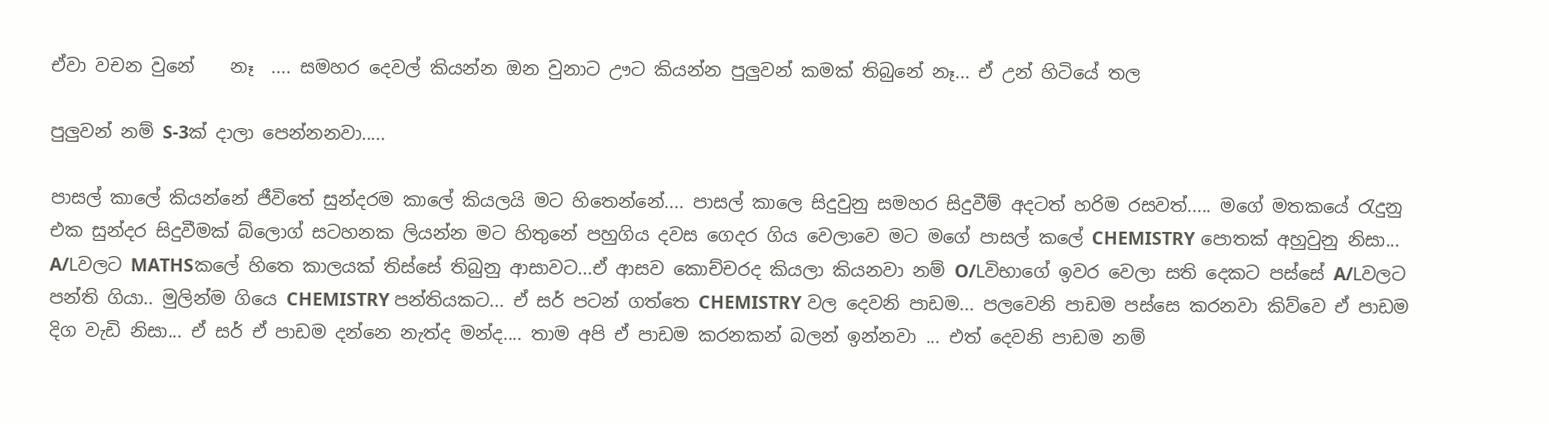ඒවා වචන වුනේ    නෑ  .... සමහර දෙවල් කියන්න ඔන වුනාට ඌට කියන්න පුලුවන් කමක් තිබුනේ නෑ... ඒ උන් හිටියේ තල

පුලුවන් නම් S-3ක් දාලා පෙන්නනවා.....

පාසල් කාලේ කියන්නේ ජීවිතේ සුන්දරම කාලේ කියලයි මට හිතෙන්නේ.... පාසල් කාලෙ සිදුවුනු සමහර සිදුවීම් අදටත් හරිම රසවත්..... මගේ මතකයේ රැදුනු එක සුන්දර සිදුවීමක් බ්ලොග් සටහනක ලියන්න මට හිතුනේ පහුගිය දවස ගෙදර ගිය වෙලාවෙ මට මගේ පාසල් කලේ CHEMISTRY පොතක් අහුවුනු නිසා...  A/Lවලට MATHSකලේ හිතෙ කාලයක් තිස්සේ තිබුනු ආසාවට...ඒ ආසව කොච්චරද කියලා කියනවා නම් O/Lවිභාගේ ඉවර වෙලා සති දෙකට පස්සේ A/Lවලට පන්ති ගියා.. මුලින්ම ගියෙ CHEMISTRY පන්තියකට... ඒ සර් පටන් ගත්තෙ CHEMISTRY වල දෙවනි පාඩම... පලවෙනි පාඩම පස්සෙ කරනවා කිව්වෙ ඒ පාඩම දිග වැඩි නිසා... ඒ සර් ඒ පාඩම දන්නෙ නැත්ද මන්ද.... තාම අපි ඒ පාඩම කරනකන් බලන් ඉන්නවා ... එත් දෙවනි පාඩම නම්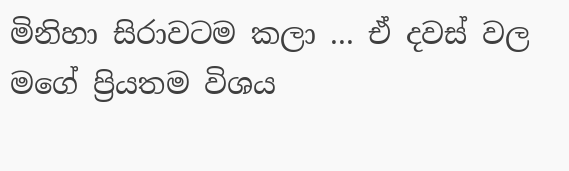මිනිහා සිරාවටම කලා ... ඒ දවස් වල මගේ ප්‍රියතම විශය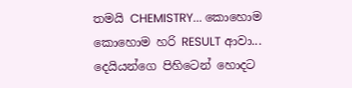තමයි CHEMISTRY... කොහොම කොහොම හරි RESULT ආවා... දෙයියන්ගෙ පිහිටෙන් හොදට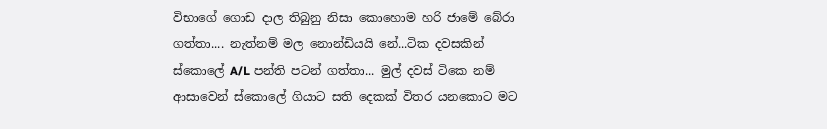විභාගේ ගොඩ දාල තිබුනු නිසා කොහොම හරි ජාමේ බේරා ගත්තා.... නැත්නම් මල නොන්ඩියයි නේ...ටික දවසකින් ස්කොලේ A/L පන්ති පටන් ගත්තා... මුල් දවස් ටිකෙ නම් ආසාවෙන් ස්කොලේ ගියාට සති දෙකක් විතර යනකොට මට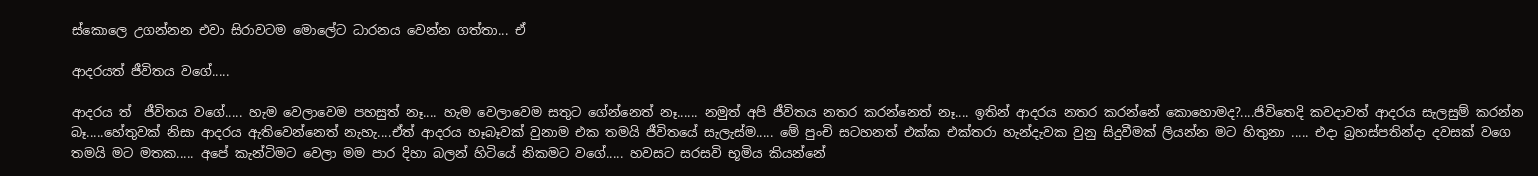ස්කොලෙ උගන්නන එවා සිරාවටම මොලේට ධාරනය වෙන්න ගත්තා... ඒ

ආදරයත් ජීවිතය වගේ.....

ආදරය ත්  ජීවිතය වගේ..... හැම වෙලාවෙම පහසුත් නෑ.... හැම වෙලාවෙම සතුට ගේන්නෙත් නෑ...... නමුත් අපි ජීවිතය නතර කරන්නෙත් නෑ.... ඉතින් ආදරය නතර කරන්නේ කොහොමද?....ජිවිතෙදි කවදාවත් ආදරය සැලසුම් කරන්න බෑ.....හේතුවක් නිසා ආදරය ඇතිවෙන්නෙත් නැහැ....ඒත් ආදරය හෑබෑවක් වුනාම එක තමයි ජීවිතයේ සැලැස්ම..... මේ පුංචි සටහනත් එක්ක එක්තරා හැන්දැවක වුනු සිදුවීමක් ලියන්න මට හිතුනා ..... එදා බ්‍රහස්පතින්දා දවසක් වගෙ තමයි මට මතක..... අපේ කැන්ටිමට වෙලා මම පාර දිහා බලන් හිටියේ නිකමට වගේ..... හවසට සරසවි භූමිය කියන්නේ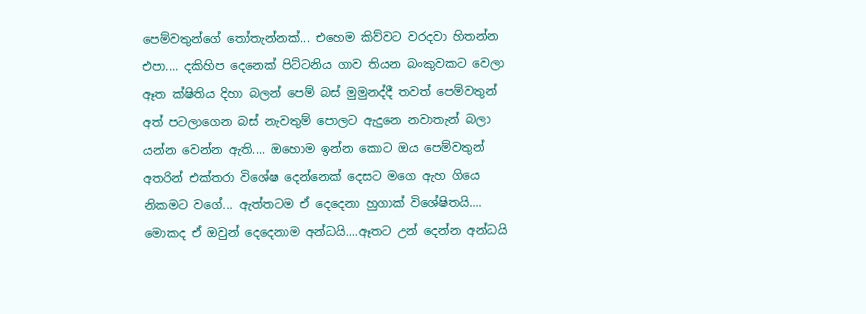පෙම්වතුන්ගේ තෝතැන්නක්... එහෙම කිව්වට වරදවා හිතන්න එපා.... දකිහිප දෙනෙක් පිට්ටනිය ගාව තියන බංකුවකට වෙලා ඈත ක්ෂිතිය දිහා බලන් පෙම් බස් මුමුනද්දී තවත් පෙම්වතුන් අත් පටලාගෙන බස් නැවතුම් පොලට ඇදුනෙ නවාතැන් බලා යන්න වෙන්න ඇති.... ඔහොම ඉන්න කොට ඔය පෙම්වතුන් අතරින් එක්තරා විශේෂ දෙන්නෙක් දෙසට මගෙ ඇහ ගියෙ නිකමට වගේ... ඇත්තටම ඒ දෙදෙනා හුගාක් විශේෂිතයි.... මොකද ඒ ඔවුන් දෙදෙනාම අන්ධයි....ඈතට උන් දෙන්න අන්ධයි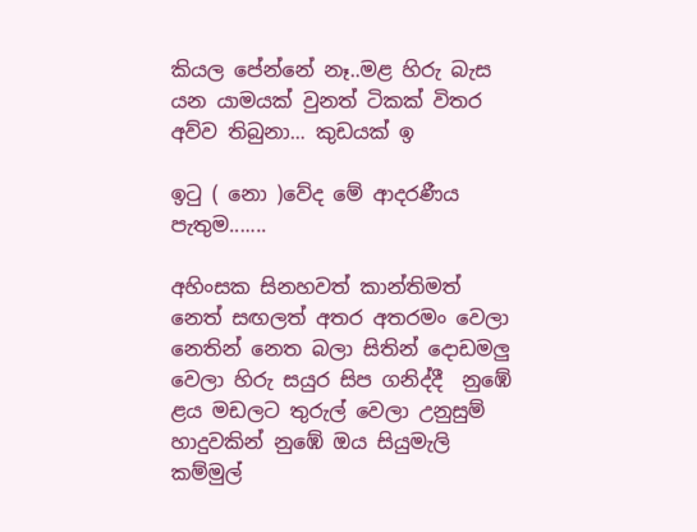කියල පේන්නේ නෑ..මළ හිරු බැස යන යාමයක් වුනත් ටිකක් විතර අව්ව තිබුනා... කුඩයක් ඉ

ඉටු ( නො )වේද මේ ආදරණීය පැතුම.......

අහිංසක සිනහවත් කාන්තිමත් නෙත් සඟලත් අතර අතරමං වෙලා නෙතින් නෙත බලා සිතින් දොඩමලු වෙලා හිරු සයුර සිප ගනිද්දී  නුඹේ ළය මඩලට තුරුල් වෙලා උනුසුම් හාදුවකින් නුඹේ ඔය සියුමැලි කම්මුල්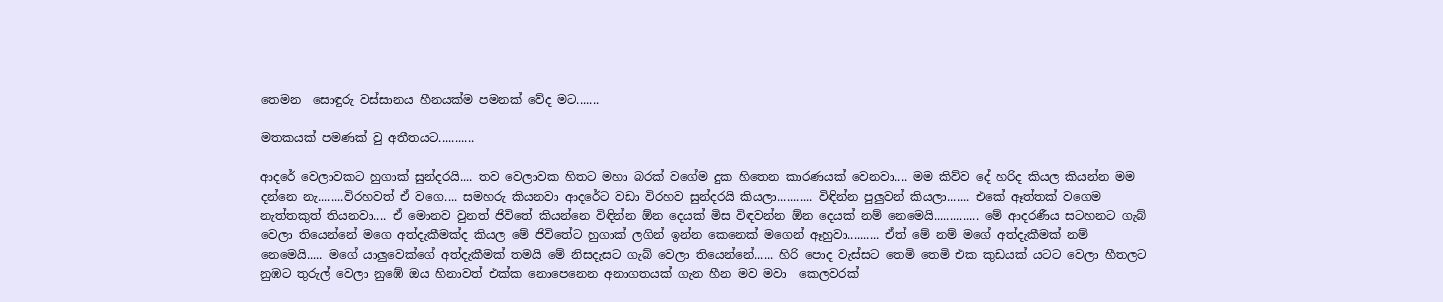තෙමන  සොඳුරු වස්සානය හීනයක්ම පමනක් වේද මට.......

මතකයක් පමණක් වු අතීතයට...........

ආදරේ වෙලාවකට හුගාක් සුන්දරයි.... තව වෙලාවක හිතට මහා බරක් වගේම දුක හිතෙන කාරණයක් වෙනවා.... මම කිව්ව දේ හරිද කියල කියන්න මම දන්නෙ නැ........විරහවත් ඒ වගෙ.... සමහරු කියනවා ආදරේට වඩා විරහව සුන්දරයි කියලා........... විඳින්න පුලුවන් කියලා....... එකේ ඈත්තක් වගෙම නැත්තකුත් තියනවා.... ඒ මොනව වුනත් ජිවිතේ කියන්නෙ විඳින්න ඕන දෙයක් මිස විඳවන්න ඕන දෙයක් නම් නෙමෙයි.............. මේ ආදරණීය සටහනට ගැබ් වෙලා තියෙන්නේ මගෙ අත්දැකීමක්ද කියල මේ ජිවිතේට හුගාක් ලගින් ඉන්න කෙනෙක් මගෙන් ඈහුවා.......... ඒත් මේ නම් මගේ අත්දැකීමක් නම් නෙමෙයි..... මගේ යාලුවෙක්ගේ අත්දැකීමක් තමයි මේ නිසදැසට ගැබ් වෙලා තියෙන්නේ...... හිරි පොද වැස්සට තෙමි තෙමි එක කුඩයක් යටට වෙලා හීතලට නුඹට තුරුල් වෙලා නුඹේ ඔය හිනාවත් එක්ක නොපෙනෙන අනාගතයක් ගැන හීන මව මවා  කෙලවරක්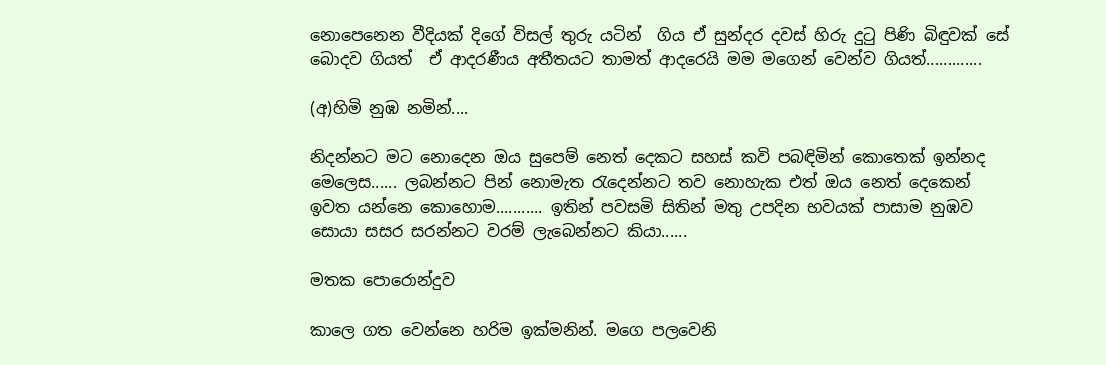නොපෙනෙන වීදියක් දිගේ විසල් තුරු යටින්  ගිය ඒ සුන්දර දවස් හිරු දුටු පිණි බිඳුවක් සේ බොදව ගියත්  ඒ ආදරණීය අතීතයට තාමත් ආදරෙයි මම මගෙන් වෙන්ව ගියත්.............

(අ)හිමි නුඹ නමින්....

නිදන්නට මට නොදෙන ඔය සුපෙම් නෙත් දෙකට සහස් කවි පබඳිමින් කොතෙක් ඉන්නද මෙලෙස...... ලබන්නට පින් නොමැත රැදෙන්නට තව නොහැක එත් ඔය නෙත් දෙකෙන් ඉවත යන්නෙ කොහොම........... ඉතින් පවසමි සිතින් මතු උපදින භවයක් පාසාම නුඹව සොයා සසර සරන්නට වරම් ලැබෙන්නට කියා......

මතක පොරොන්දුව

කාලෙ ගත වෙන්නෙ හරිම ඉක්මනින්. මගෙ පලවෙනි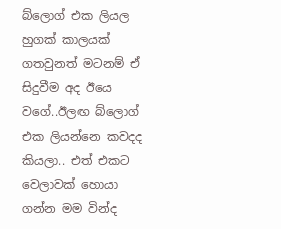බ්ලොග් එක ලියල හුගක් කාලයක් ගතවුනත් මටනම් ඒ සිදුවීම අද ඊයෙ වගේ..ඊලඟ බ්ලොග් එක ලියන්නෙ කවදද කියලා.. එත් එකට වෙලාවක් හොයා ගන්න මම වින්ද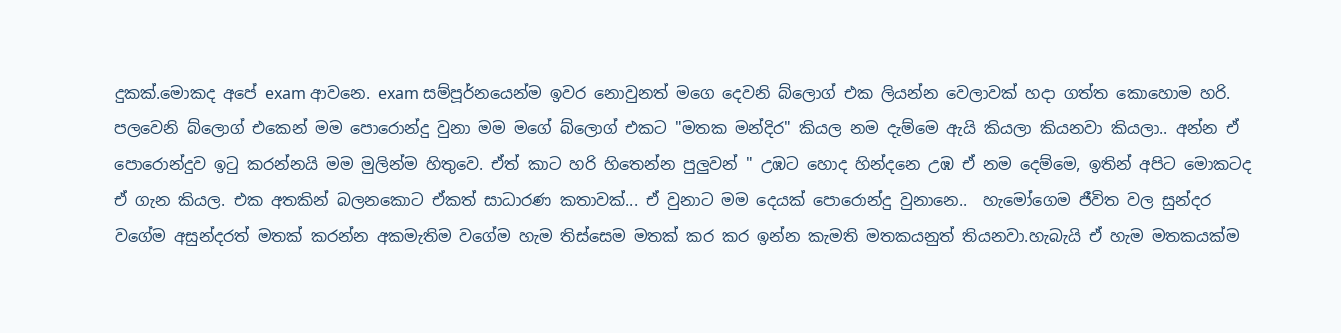දුකක්.මොකද අපේ exam ආවනෙ. exam සම්පූර්නයෙන්ම ඉවර නොවුනත් මගෙ දෙවනි බ්ලොග් එක ලියන්න වෙලාවක් හදා ගත්ත කොහොම හරි. පලවෙනි බ්ලොග් එකෙන් මම පොරොන්දු වුනා මම මගේ බ්ලොග් එකට "මතක මන්දිර" කියල නම දැම්මෙ ඇයි කියලා කියනවා කියලා.. අන්න ඒ පොරොන්දුව ඉටු කරන්නයි මම මුලින්ම හිතුවෙ. ඒත් කාට හරි හිතෙන්න පුලුවන් " උඹට හොද හින්දනෙ උඹ ඒ නම දෙම්මෙ, ඉතින් අපිට මොකටද ඒ ගැන කියල. එක අතකින් බලනකොට ඒකත් සාධාරණ කතාවක්... ඒ වුනාට මම දෙයක් පොරොන්දු වුනානෙ..  හැමෝගෙම ජීවිත වල සුන්දර වගේම අසුන්දරත් මතක් කරන්න අකමැතිම වගේම හැම තිස්සෙම මතක් කර කර ඉන්න කැමති මතකයනුත් තියනවා.හැබැයි ඒ හැම මතකයක්ම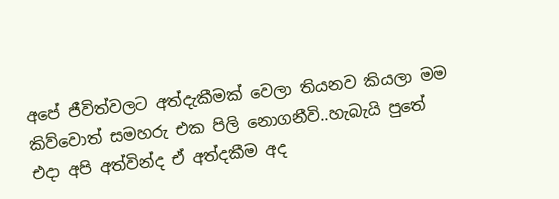අපේ ජීවිත්වලට අත්දැකීමක් වෙලා තියනව කියලා මම කිව්වොත් සමහරු එක පිලි නොගනීවි..හැබැයි පුතේ එදා අපි අත්වින්ද ඒ අත්දකීම අද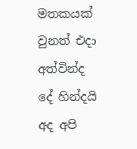මතකයක් වුනත් එදා අත්වින්ද දේ හින්දයි අද අපි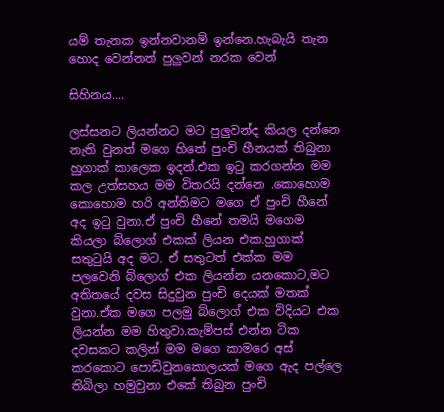යම් තැනක ඉන්නවානම් ඉන්නෙ.හැබැයි තැන හොද වෙන්නත් පුලුවන් නරක වෙන්

සිහිනය....

ලස්සනට ලියන්නට මට පුලුවන්ද කියල දන්නෙ නැති වුනත් මගෙ හිතේ පුංචි හීනයක් තිබුනා හුගාක් කාලෙක ඉදන්.එක ඉටු කරගන්න මම කල උත්සහය මම විතරයි දන්නෙ .කොහොම කොහොම හරි අන්තිමට මගෙ ඒ පුංචි හීනේ අද ඉටු වුනා.ඒ පුංචි හීනේ තමයි මගෙම කියලා බ්ලොග් එකක් ලියන එක.හුගාක් සතුටුයි අද මට. ඒ සතුටත් එක්ක මම පලවෙනි බ්ලොග් එක ලියන්න යනකොට,මට අතිතයේ දවස සිදුවුන පුංචි දෙයක් මතක් වුනා.ඒක මගෙ පලමු බ්ලොග් එක විදියට එක ලියන්න මම හිතුවා.කැම්පස් එන්න ටික දවසකට කලින් මම මගෙ කාමරෙ අස් කරකොට පොඩිවුනකොලයක් මගෙ ඇද පල්ලෙ තිබිලා හමුවුනා එකේ තිබුන පුංචි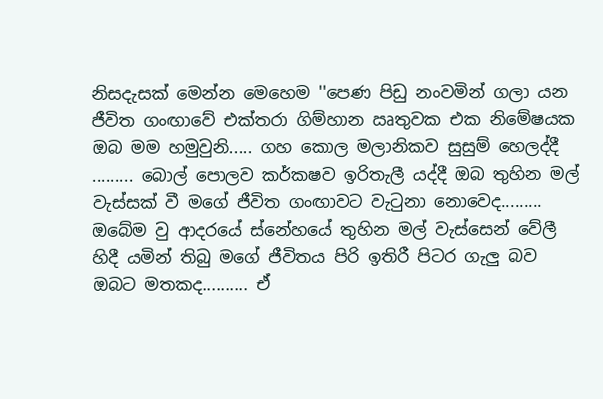නිසදැසක් මෙන්න මෙහෙම ''පෙණ පිඩු නංවමින් ගලා යන ජීවිත ගංඟාවේ එක්තරා ගිම්හාන ඍතුවක එක නිමේෂයක ඔබ මම හමුවුනි..... ගහ කොල මලානිකව සුසුම් හෙලද්දී ......... බොල් පොලව කර්කෂව ඉරිතැලී යද්දී ඔබ තුහින මල් වැස්සක් වී මගේ ජීවිත ගංඟාවට වැටුනා නොවෙද......... ඔබේම වු ආදරයේ ස්නේහයේ තුහින මල් වැස්සෙන් වේලී හිදී යමින් තිබු මගේ ජීවිතය පිරි ඉතිරී පිටර ගැලු බව ඔබට මතකද.......... ඒ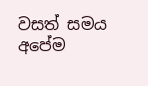වසත් සමය අපේම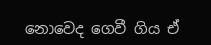නොවෙද ගෙවී ගිය ඒ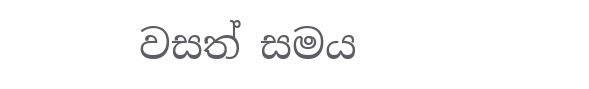වසත් සමය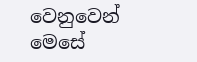වෙනුවෙන් මෙසේ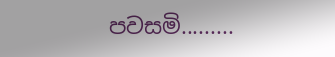පවසමි.........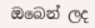ඔබෙන් ලද